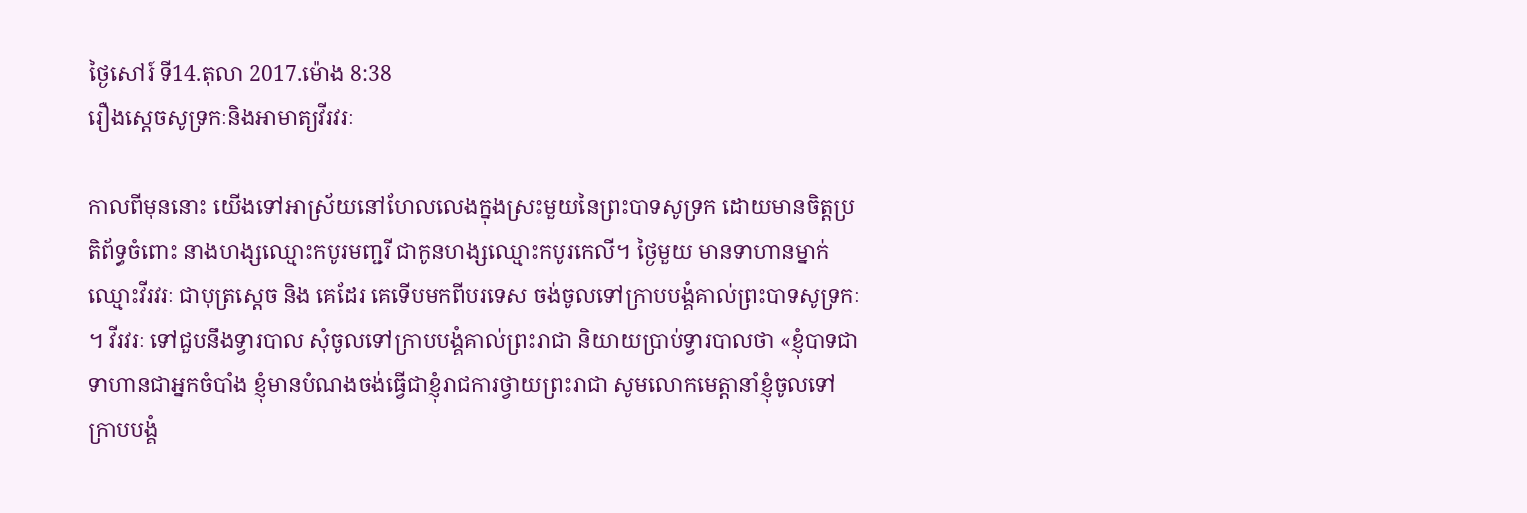ថ្ងៃសៅរ៍ ទី14.តុលា 2017.ម៉ោង 8:38
រឿងស្ដេចសូទ្រកៈនិងអាមាត្យវីរវរៈ

កាលពីមុននោះ យើងទៅអាស្រ័យនៅហែលលេងក្នុងស្រះមួយនៃព្រះបាទសូទ្រក ដោយមានចិត្ដប្រតិព័ទ្ធចំពោះ នាងហង្សឈ្មោះកបូរមញ្ជរី ជាកូនហង្សឈ្មោះកបូរកេលី។ ថ្ងៃមួយ មានទាហានម្នាក់ឈ្មោះវីរវរៈ ជាបុត្រស្ដេច និង គេដែរ គេទើបមកពីបរទេស ចង់ចូលទៅក្រាបបង្គំគាល់ព្រះបាទសូទ្រកៈ។ វីរវរៈ ទៅជួបនឹងទ្វារបាល សុំចូលទៅក្រាបបង្គំគាល់ព្រះរាជា និយាយប្រាប់ទ្វារបាលថា «ខ្ញុំបាទជាទាហានជាអ្នកចំបាំង ខ្ញុំមានបំណងចង់ធ្វើជាខ្ញុំរាជការថ្វាយព្រះរាជា សូមលោកមេត្ដានាំខ្ញុំចូលទៅក្រាបបង្គំ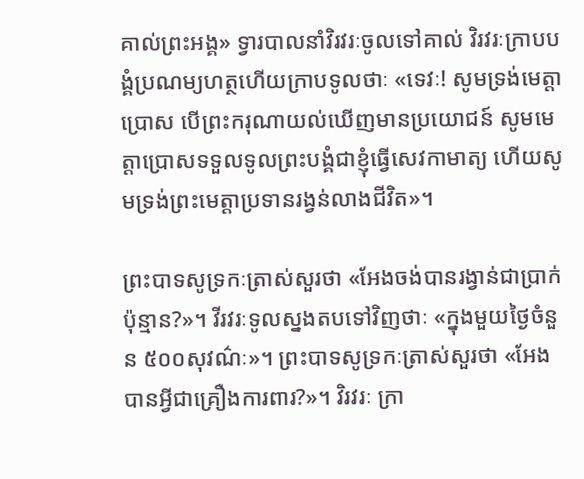គាល់ព្រះអង្គ» ទ្វារបាលនាំវិរវរៈចូលទៅគាល់ វិរវរៈក្រាបបង្គំប្រណម្យហត្ថហើយក្រាបទូលថាៈ «ទេវៈ! សូមទ្រង់មេត្ដាប្រោស បើព្រះករុណាយល់ឃើញមានប្រយោជន៍ សូមមេត្ដាប្រោសទទួលទូលព្រះបង្គំជាខ្ញុំធ្វើសេវកាមាត្យ ហើយសូមទ្រង់ព្រះមេត្ដាប្រទានរង្វន់លាងជីវិត»។

ព្រះបាទសូទ្រកៈត្រាស់សួរថា «អែងចង់បានរង្វាន់ជាប្រាក់ប៉ុន្មាន?»។ វីរវរៈទូលស្នងតបទៅវិញថាៈ «ក្នុងមួយថ្ងៃចំនួន ៥០០សុវណ៌ៈ»។ ព្រះបាទសូទ្រកៈត្រាស់សួរថា «អែងបានអ្វីជាគ្រឿងការពារ?»។ វិរវរៈ ក្រា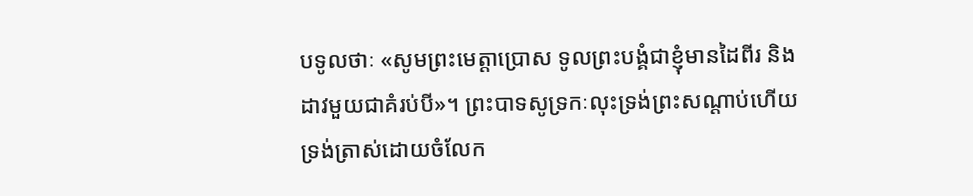បទូលថាៈ «សូមព្រះមេត្ដាប្រោស ទូលព្រះបង្គំជាខ្ញុំមានដៃពីរ និង ដាវមួយជាគំរប់បី»។ ព្រះបាទសូទ្រកៈលុះទ្រង់ព្រះសណ្ដាប់ហើយ ទ្រង់ត្រាស់ដោយចំលែក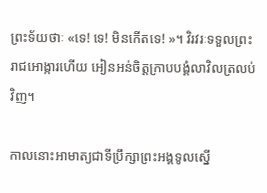ព្រះទ័យថាៈ «ទេ! ទេ! មិនកើតទេ! »។ វិរវរៈទទួលព្រះរាជអោង្ការហើយ អៀនអន់ចិត្ដក្រាបបង្គំលាវិលត្រលប់វិញ។

កាលនោះអាមាត្យជាទីប្រឹក្សាព្រះអង្គទូលស្នើ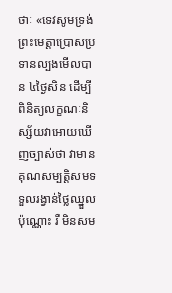ថាៈ «ទេវសូមទ្រង់ព្រះមេត្ដាប្រោសប្រទានល្បងមើលបាន ៤ថ្ងៃសិន ដើម្បីពិនិត្យលក្ខណៈនិស្ស័យវាអោយឃើញច្បាស់ថា វាមានគុណសម្បត្ដិសមទទួលរង្វាន់ថ្លៃឈ្នួលប៉ុណ្ណោះ រឺ មិនសម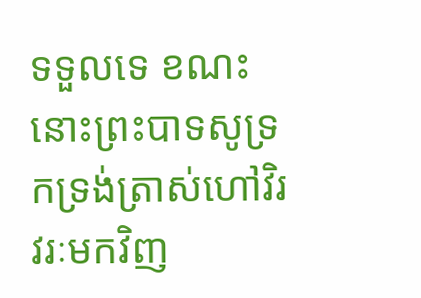ទទួលទេ ខណះនោះព្រះបាទសូទ្រកទ្រង់ត្រាស់ហៅវិរវរៈមកវិញ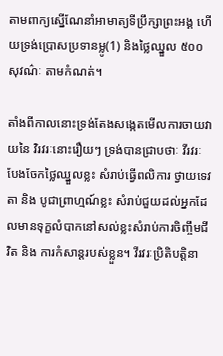តាមពាក្យស្នើណែនាំអាមាត្យទីប្រឹក្សាព្រះអង្គ ហើយទ្រង់ប្រោសប្រទានម្លូ(1) និងថ្លៃឈ្នួល ៥០០ សុវណ៌ៈ តាមកំណត់។

តាំងពីកាលនោះទ្រង់តែងសង្កេតមើលការចាយវាយនៃ វិរវរៈនោះរឿយៗ ទ្រង់បានជ្រាបថាៈ វីរវរៈបែងចែកថ្លៃឈ្នួលខ្លះ សំរាប់ធ្វើពលិការ ថ្វាយទេវតា និង បូជាព្រាហ្មណ៍ខ្លះ សំរាប់ជួយដល់អ្នកដែលមានទុក្ខលំបាកនៅសល់ខ្លះសំរាប់ការចិញ្ចឹមជីវិត និង ការកំសាន្ដរបស់ខ្លួន។ វីរវរៈប្រិតិបត្ដិនា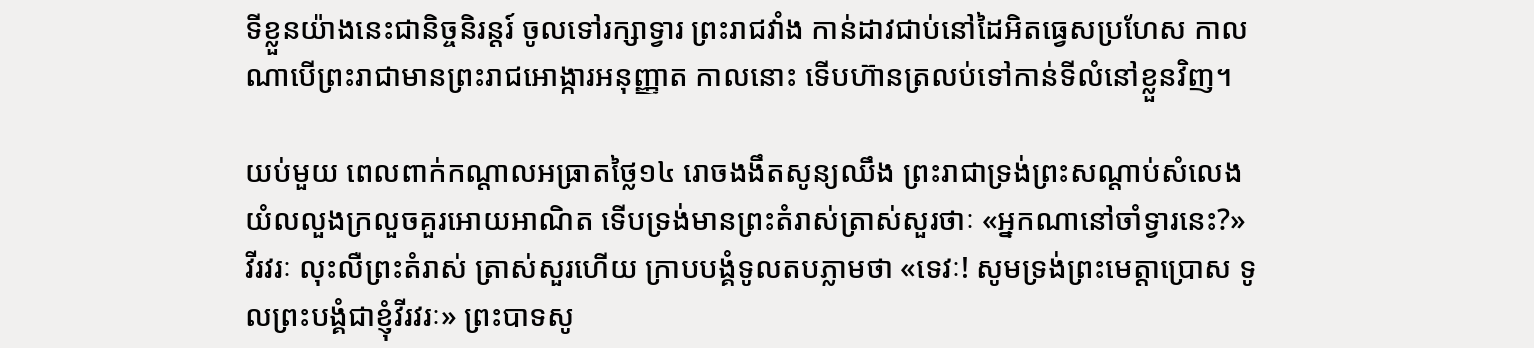ទីខ្លួនយ៉ាងនេះជានិច្ចនិរន្ដរ៍ ចូលទៅរក្សាទ្វារ ព្រះរាជវាំង កាន់ដាវជាប់នៅដៃអិតធេ្វសប្រហែស កាលណាបើព្រះរាជាមានព្រះរាជអោង្ការអនុញ្ញាត កាលនោះ ទើបហ៊ានត្រលប់ទៅកាន់ទីលំនៅខ្លួនវិញ។

យប់មួយ ពេលពាក់កណ្ដាលអធ្រាតថ្លៃ១៤ រោចងងឹតសូន្យឈឹង ព្រះរាជាទ្រង់ព្រះសណ្ដាប់សំលេងយំលលួងក្រលួចគួរអោយអាណិត ទើបទ្រង់មានព្រះតំរាស់ត្រាស់សួរថាៈ «អ្នកណានៅចាំទ្វារនេះ?» វីរវរៈ លុះលឺព្រះតំរាស់ ត្រាស់សួរហើយ ក្រាបបង្គំទូលតបភ្លាមថា «ទេវៈ! សូមទ្រង់ព្រះមេត្ដាប្រោស ទូលព្រះបង្គំជាខ្ញុំវីរវរៈ» ព្រះបាទសូ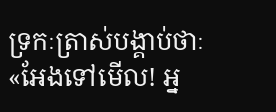ទ្រកៈត្រាស់បង្គាប់ថាៈ «អែងទៅមើល! អ្ន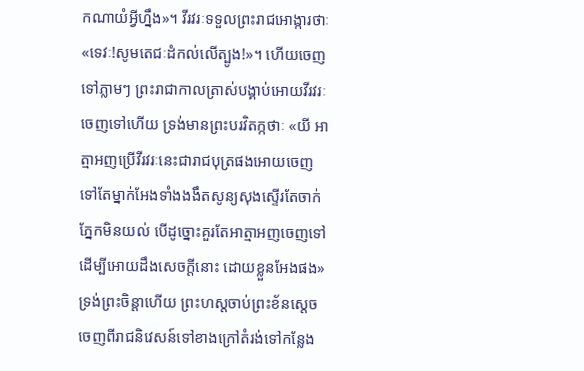កណាយំអ្វីហ្នឹង»។ វីរវរៈទទួលព្រះរាជអោង្ការថាៈ «ទេវៈ!សូមតេជៈដំកល់លើត្បូង!»។ ហើយចេញទៅភ្លាមៗ ព្រះរាជាកាលត្រាស់បង្គាប់អោយវីរវរៈចេញទៅហើយ ទ្រង់មានព្រះបរវិតក្កថាៈ «យី អាត្មាអញប្រើវីរវរៈនេះជារាជបុត្រផងអោយចេញទៅតែម្នាក់អែងទាំងងងឹតសូន្យសុងស្ទើរតែចាក់ភ្នែកមិនយល់ បើដូច្នោះគួរតែអាត្មាអញចេញទៅដើម្បីអោយដឹងសេចក្ដីនោះ ដោយខ្លួនអែងផង» ទ្រង់ព្រះចិន្ដាហើយ ព្រះហស្ដចាប់ព្រះខ័នស្ដេចចេញពីរាជនិវេសន៍ទៅខាងក្រៅតំរង់ទៅកន្លែង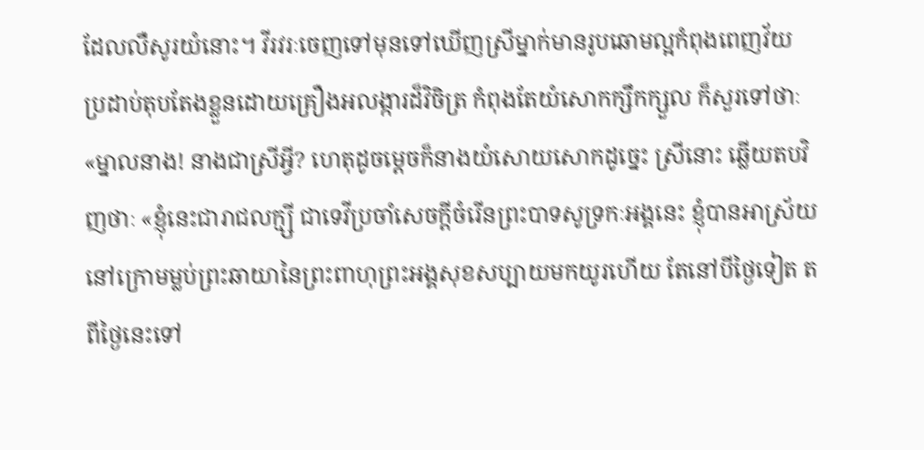ដែលលឺសូរយំនោះ។ វីរវរៈចេញទៅមុនទៅឃើញស្រីម្នាក់មានរូបឆោមល្អកំពុងពេញវ័យ ប្រដាប់តុបតែងខ្លួនដោយគ្រឿងអលង្ការដ៏វិចិត្រ កំពុងតែយំសោកក្សឹកក្សួល ក៏សួរទៅថាៈ «ម្នាលនាង! នាងជាស្រីអ្វី? ហេតុដូចម្ដេចក៏នាងយំសោយសោកដូច្នេះ ស្រីនោះ ឆ្លើយតបវិញថាៈ «ខ្ញុំនេះជារាជលក្ម្សី ជាទេវីប្រចាំសេចក្ដីចំរើនព្រះបាទសូទ្រកៈអង្គនេះ ខ្ញុំបានអាស្រ័យនៅក្រោមម្លប់ព្រះឆាយានៃព្រះពាហុព្រះអង្គសុខសប្បាយមកយូរហើយ តែនៅបីថ្ងៃទៀត តពីថ្ងៃនេះទៅ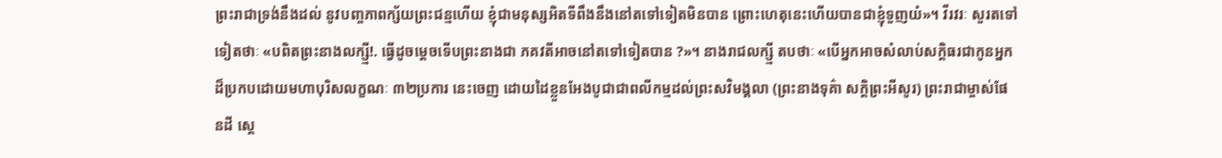ព្រះរាជាទ្រង់នឹងដល់ នូវបញ្ចភាពក្ស័យព្រះជន្មហើយ ខ្ញុំជាមនុស្សអិតទីពឹងនឹងនៅតទៅទៀតមិនបាន ព្រោះហេតុនេះហើយបានជាខ្ញុំទួញយំ»។ វីរវរៈ សួរតទៅទៀតថាៈ «បពិតព្រះនាងលក្ស្មី!. ធ្វើដូចម្ដេចទើបព្រះនាងជា ភគវតីអាចនៅតទៅទៀតបាន ?»។ នាងរាជលក្ស្មី តបថាៈ «បើអ្នកអាចសំលាប់សក្ដិធរជាកូនអ្នកដ៏ប្រកបដោយមហាបុរិសលក្ខណៈ ៣២ប្រការ នេះចេញ ដោយដៃខ្លួនអែងបូជាជាពលីកម្មដល់ព្រះសវិមង្គលា (ព្រះនាងទុគ៌ា សក្ដិព្រះអីសូរ) ព្រះរាជាម្ចាស់ផែនដី ស្ដេ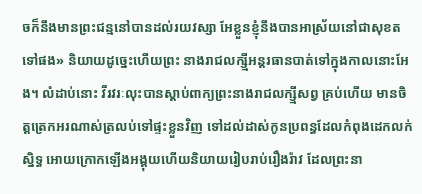ចក៏នឹងមានព្រះជន្មនៅបានដល់រយវស្សា អែខ្លួនខ្ញុំនឹងបានអាស្រ័យនៅជាសុខតទៅផង» និយាយដូច្នេះហើយព្រះ នាងរាជលក្ស្មីអន្ដរធានបាត់ទៅក្នុងកាលនោះអែង។ លំដាប់នោះ វីរវរៈលុះបានស្ដាប់ពាក្យព្រះនាងរាជលក្ស្មីសព្វ គ្រប់ហើយ មានចិត្ដត្រេកអរណាស់ត្រលប់ទៅផ្ទះខ្លួនវិញ ទៅដល់ដាស់កូនប្រពន្ធដែលកំពុងដេកលក់ស្និទ្ធ អោយក្រោកឡើងអង្គុយហើយនិយាយរៀបរាប់រឿងរ៉ាវ ដែលព្រះនា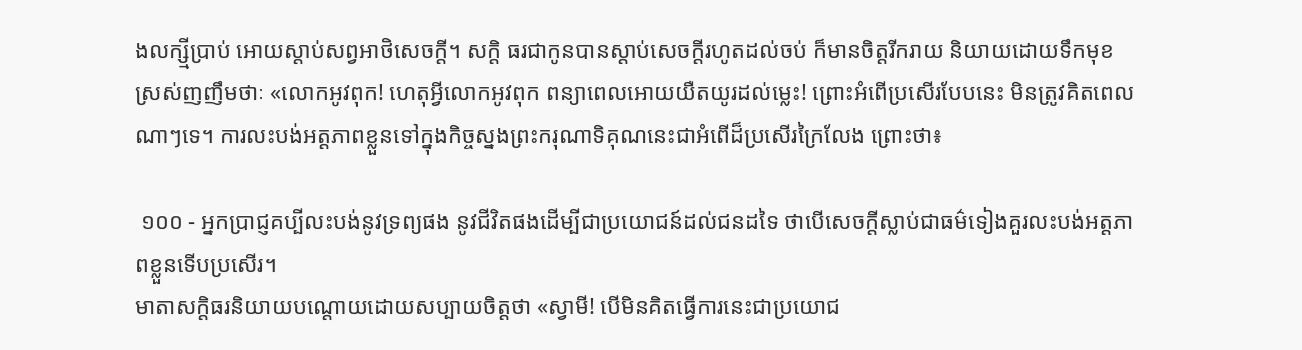ងលក្ស្មីប្រាប់ អោយស្ដាប់សព្វអាថិសេចក្ដី។ សក្ដិ ធរជាកូនបានស្ដាប់សេចក្ដីរហូតដល់ចប់ ក៏មានចិត្ដរីករាយ និយាយដោយទឹកមុខស្រស់ញញឹមថាៈ «លោកអូវពុក! ហេតុអ្វីលោកអូវពុក ពន្យាពេលអោយយឺតយូរដល់ម្លេះ! ព្រោះអំពើប្រសើរបែបនេះ មិនត្រូវគិតពេលណាៗទេ។ ការលះបង់អត្ដភាពខ្លួនទៅក្នុងកិច្ចស្នងព្រះករុណាទិគុណនេះជាអំពើដ៏ប្រសើរក្រៃលែង ព្រោះថា៖

 ១០០ - អ្នកប្រាជ្ញគប្បីលះបង់នូវទ្រព្យផង នូវជីវិតផងដើម្បីជាប្រយោជន៍ដល់ជនដទៃ ថាបើសេចក្ដីស្លាប់ជាធម៌ទៀងគួរលះបង់អត្ដភាពខ្លួនទើបប្រសើរ។
មាតាសក្ដិធរនិយាយបណ្ដោយដោយសប្បាយចិត្ដថា «ស្វាមី! បើមិនគិតធ្វើការនេះជាប្រយោជ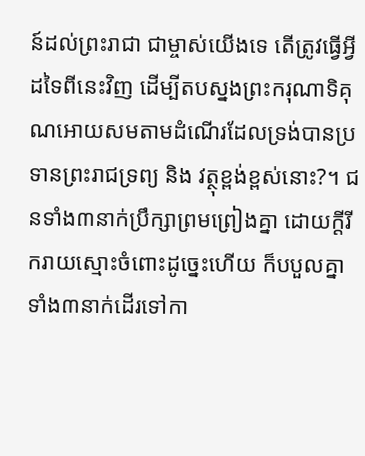ន៍ដល់ព្រះរាជា ជាម្ចាស់យើងទេ តើត្រូវធ្វើអ្វីដទៃពីនេះវិញ ដើម្បីតបស្នងព្រះករុណាទិគុណអោយសមតាមដំណើរដែលទ្រង់បានប្រទានព្រះរាជទ្រព្យ និង វត្ថុខ្ពង់ខ្ពស់នោះ?។ ជនទាំង៣នាក់ប្រឹក្សាព្រមព្រៀងគ្នា ដោយក្ដីរីករាយស្មោះចំពោះដូច្នេះហើយ ក៏បបួលគ្នាទាំង៣នាក់ដើរទៅកា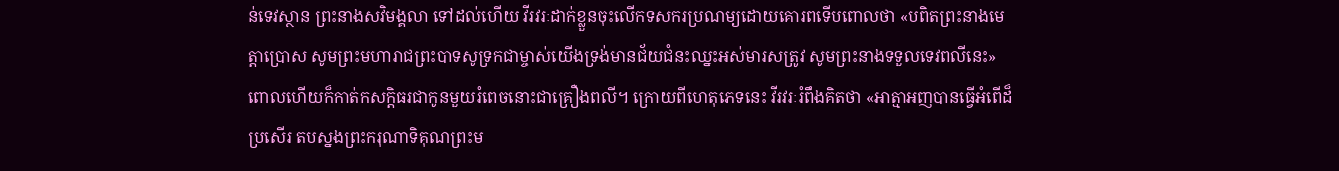ន់ទេវស្ថាន ព្រះនាងសវិមង្គលា ទៅដល់ហើយ វីរវរៈដាក់ខ្លួនចុះលើកទសករប្រណម្យដោយគោរពទើបពោលថា «បពិតព្រះនាងមេត្ដាប្រោស សូមព្រះមហារាជព្រះបាទសូទ្រកជាម្ចាស់យើងទ្រង់មានជ័យជំនះឈ្នះអស់មារសត្រូវ សូមព្រះនាងទទួលទេវពលីនេះ» ពោលហើយក៏កាត់កសក្ដិធរជាកូនមួយរំពេចនោះជាគ្រឿងពលី។ ក្រោយពីហេតុភេទនេះ វីរវរៈរំពឹងគិតថា «អាត្មាអញបានធ្វើអំពើដ៏ប្រសើរ តបស្នងព្រះករុណាទិគុណព្រះម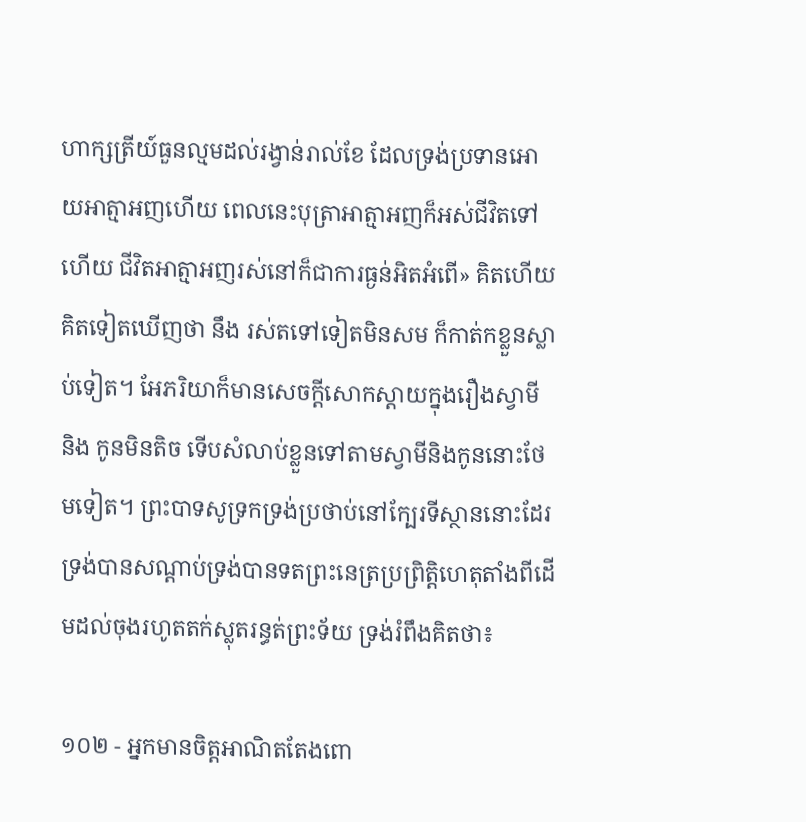ហាក្សត្រីយ៍ធួនល្មមដល់រង្វាន់រាល់ខែ ដែលទ្រង់ប្រទានអោយអាត្មាអញហើយ ពេលនេះបុត្រាអាត្មាអញក៏អស់ជីវិតទៅហើយ ជីវិតអាត្មាអញរស់នៅក៏ជាការធ្ងន់អិតអំពើ» គិតហើយគិតទៀតឃើញថា នឹង រស់តទៅទៀតមិនសម ក៏កាត់កខ្លួនស្លាប់ទៀត។ អែភរិយាក៏មានសេចក្ដីសោកស្ដាយក្នុងរឿងស្វាមី និង កូនមិនតិច ទើបសំលាប់ខ្លួនទៅតាមស្វាមីនិងកូននោះថែមទៀត។ ព្រះបាទសូទ្រកទ្រង់ប្រថាប់នៅក្បែរទីស្ថាននោះដែរ ទ្រង់បានសណ្ដាប់ទ្រង់បានទតព្រះនេត្រប្រព្រិត្ដិហេតុតាំងពីដើមដល់ចុងរហូតតក់ស្លុតរន្ធត់ព្រះទ័យ ទ្រង់រំពឹងគិតថា៖

១០២ - អ្នកមានចិត្ដអាណិតតែងពោ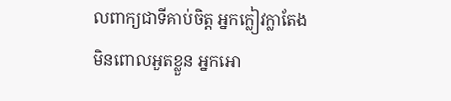លពាក្យជាទីគាប់ចិត្ដ អ្នកក្លៀវក្លាតែងមិនពោលអួតខ្លួន អ្នកអោ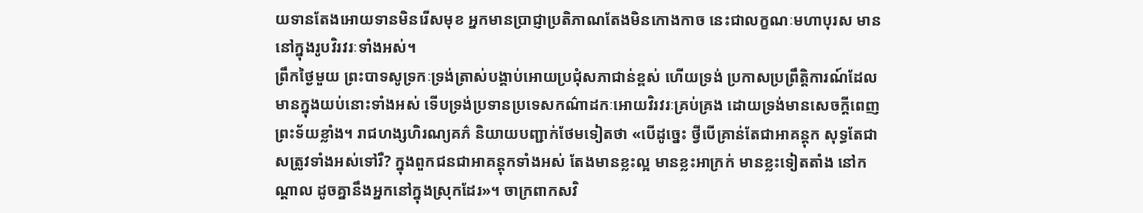យទានតែងអោយទានមិនរើសមុខ អ្នកមានប្រាជ្ញាប្រតិភាណតែងមិនកោងកាច នេះជាលក្ខណៈមហាបុរស មាននៅក្នុងរូបវិរវរៈទាំងអស់។
ព្រឹកថ្ងៃមួយ ព្រះបាទសូទ្រកៈទ្រង់ត្រាស់បង្គាប់អោយប្រជុំសភាជាន់ខ្ពស់ ហើយទ្រង់ ប្រកាសប្រព្រឹត្ដិការណ៍ដែលមានក្នុងយប់នោះទាំងអស់ ទើបទ្រង់ប្រទានប្រទេសកណ៌ាដកៈអោយវិរវរៈគ្រប់គ្រង ដោយទ្រង់មានសេចក្ដីពេញព្រះទ័យខ្លាំង។ រាជហង្សហិរណ្យគភ៌ និយាយបញ្ជាក់ថែមទៀតថា «បើដូច្នេះ ថ្វីបើគ្រាន់តែជាអាគន្ដុក សុទ្ធតែជាសត្រូវទាំងអស់ទៅរឺ? ក្នុងពួកជនជាអាគន្ដុកទាំងអស់ តែងមានខ្លះល្អ មានខ្លះអាក្រក់ មានខ្លះទៀតតាំង នៅកណ្ដាល ដូចគ្នានឹងអ្នកនៅក្នុងស្រុកដែរ»។ ចាក្រពាកសវិ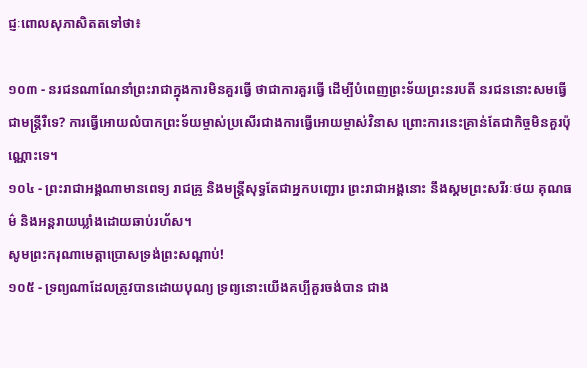ជ្ញៈពោលសុភាសិតតទៅថា៖

១០៣ - នរជនណាណែនាំព្រះរាជាក្នុងការមិនគួរធ្វើ ថាជាការគួរធ្វើ ដើម្បីបំពេញព្រះទ័យព្រះនរបតី នរជននោះសមធ្វើជាមន្រ្ដីរឺទេ? ការធ្វើអោយលំបាកព្រះទ័យម្ចាស់ប្រសើរជាងការធ្វើអោយម្ចាស់វិនាស ព្រោះការនេះគ្រាន់តែជាកិច្ចមិនគួរប៉ុណ្ណោះទេ។
១០៤ - ព្រះរាជាអង្គណាមានពេទ្យ រាជគ្រូ និងមន្រ្ដីសុទ្ធតែជាអ្នកបញ្ជោរ ព្រះរាជាអង្គនោះ នឹងស្គមព្រះសរីរៈថយ គុណធម៌ និងអន្ដរាយឃ្លាំងដោយឆាប់រហ័ស។
សូមព្រះករុណាមេត្ដាប្រោសទ្រង់ព្រះសណ្ដាប់!
១០៥ - ទ្រព្យណាដែលត្រូវបានដោយបុណ្យ ទ្រព្យនោះយើងគប្បីគួរចង់បាន ជាង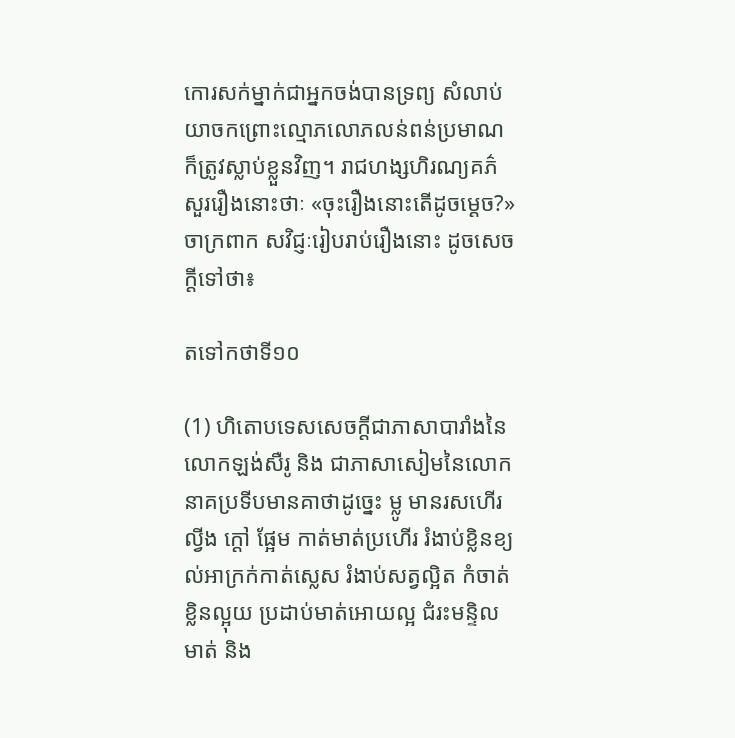កោរសក់ម្នាក់ជាអ្នកចង់បានទ្រព្យ សំលាប់យាចកព្រោះល្មោភលោភលន់ពន់ប្រមាណក៏ត្រូវស្លាប់ខ្លួនវិញ។ រាជហង្សហិរណ្យគភ៌ សួររឿងនោះថាៈ «ចុះរឿងនោះតើដូចម្ដេច?» ចាក្រពាក សវិជ្ញៈរៀបរាប់រឿងនោះ ដូចសេចក្ដីទៅថា៖

តទៅកថាទី១០

(1) ហិតោបទេសសេចក្ដីជាភាសាបារាំងនៃលោកឡង់សឺរូ និង ជាភាសាសៀមនៃលោកនាគប្រទីបមានគាថាដូច្នេះ ម្លូ មានរសហើរ ល្វីង ក្ដៅ ផ្អែម កាត់មាត់ប្រហើរ រំងាប់ខ្លិនខ្យល់អាក្រក់កាត់ស្លេស រំងាប់សត្វល្អិត កំចាត់ខ្លិនល្អុយ ប្រដាប់មាត់អោយល្អ ជំរះមន្ទិលមាត់ និង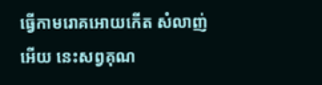ធ្វើកាមរោគអោយកើត សំលាញ់អើយ នេះសព្វគុណ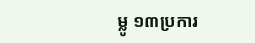ម្លូ ១៣ប្រការ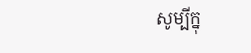សូម្បីក្នុ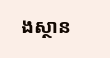ងស្ថាន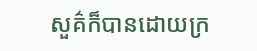សួគ៌ក៏បានដោយក្រ